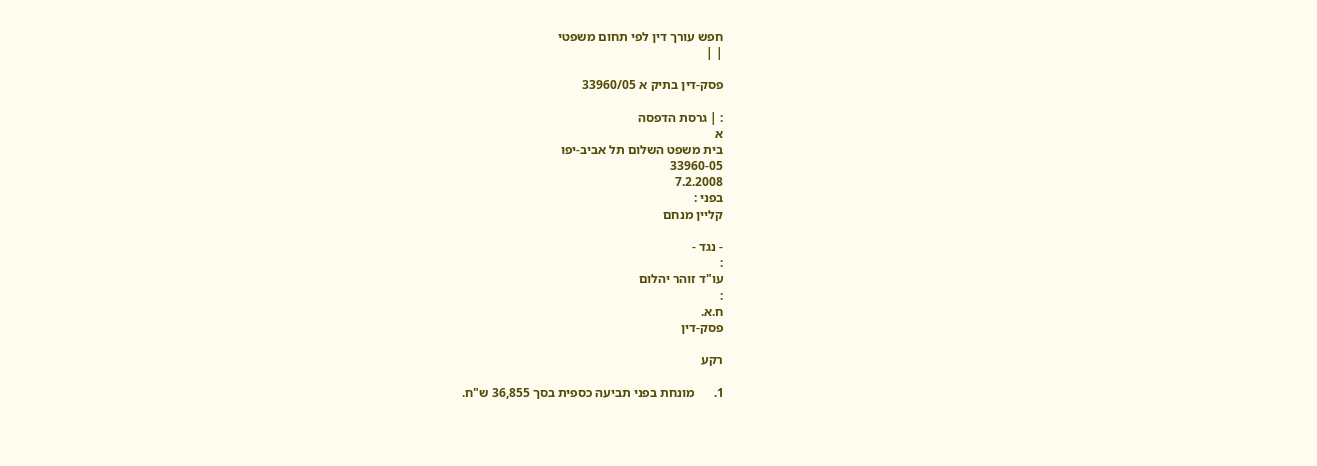חפש עורך דין לפי תחום משפטי
| |

פסק-דין בתיק א 33960/05

: | גרסת הדפסה
א
בית משפט השלום תל אביב-יפו
33960-05
7.2.2008
בפני :
קליין מנחם

- נגד -
:
עו"ד זוהר יהלום
:
ח.א.
פסק-דין

רקע

1.      מונחת בפני תביעה כספית בסך 36,855 ש"ח.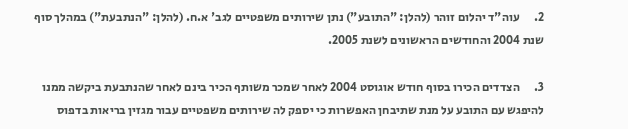2.      עוה"ד יהלום זוהר (להלן: "התובע") נתן שירותים משפטיים לגב' א.ח. (להלן: "הנתבעת") במהלך סוף שנת 2004 והחודשים הראשונים לשנת 2005.

3.      הצדדים הכירו בסוף חודש אוגוסט 2004 לאחר שמכר משותף הכיר בינם לאחר שהנתבעת ביקשה ממנו להיפגש עם התובע על מנת שתיבחן האפשרות כי יספק לה שירותים משפטיים עבור מגזין בריאות בדפוס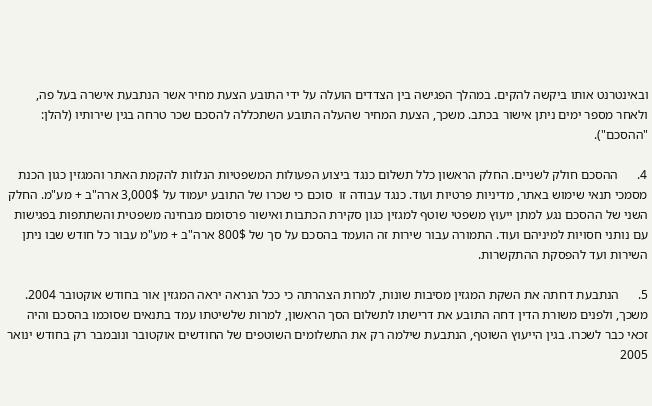ובאינטרנט אותו ביקשה להקים. במהלך הפגישה בין הצדדים הועלה על ידי התובע הצעת מחיר אשר הנתבעת אישרה בעל פה, ולאחר מספר ימים ניתן אישור בכתב. משכך, הצעת המחיר שהעלה התובע השתכללה להסכם שכר טרחה בגין שירותיו (להלן: "ההסכם").

4.      ההסכם חולק לשניים. החלק הראשון כלל תשלום כנגד ביצוע הפעולות המשפטיות הנלוות להקמת האתר והמגזין כגון הכנת מסמכי תנאי שימוש באתר, מדיניות פרטיות ועוד. כנגד עבודה זו  סוכם כי שכרו של התובע יעמוד על 3,000$ ארה"ב + מע"מ. החלק השני של ההסכם נגע למתן ייעוץ משפטי שוטף למגזין כגון סקירת הכתבות ואישור פרסומם מבחינה משפטית והשתתפות בפגישות עם נותני חסויות למיניהם ועוד. התמורה עבור שירות זה הועמד בהסכם על סך של 800$ ארה"ב + מע"מ עבור כל חודש שבו ניתן השירות ועד להפסקת ההתקשרות.

5.      הנתבעת דחתה את השקת המגזין מסיבות שונות, למרות הצהרתה כי ככל הנראה יראה המגזין אור בחודש אוקטובר 2004. משכך, ולפנים משורת הדין דחה התובע את דרישתו לתשלום הסך הראשון, למרות שלשיטתו עמד בתנאים שסוכמו בהסכם והיה זכאי כבר לשכרו. בגין הייעוץ השוטף, הנתבעת שילמה רק את התשלומים השוטפים של החודשים אוקטובר ונובמבר רק בחודש ינואר 2005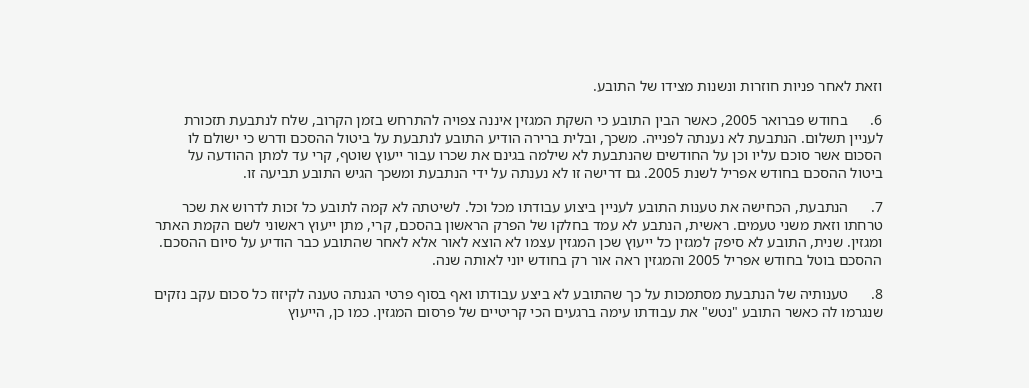וזאת לאחר פניות חוזרות ונשנות מצידו של התובע.

6.      בחודש פברואר 2005, כאשר הבין התובע כי השקת המגזין איננה צפויה להתרחש בזמן הקרוב, שלח לנתבעת תזכורת לעניין תשלום. הנתבעת לא נענתה לפנייה. משכך, ובלית ברירה הודיע התובע לנתבעת על ביטול ההסכם ודרש כי ישולם לו הסכום אשר סוכם עליו וכן על החודשים שהנתבעת לא שילמה בגינם את שכרו עבור ייעוץ שוטף, קרי עד למתן ההודעה על ביטול ההסכם בחודש אפריל לשנת 2005. גם דרישה זו לא נענתה על ידי הנתבעת ומשכך הגיש התובע תביעה זו.

7.      הנתבעת, הכחישה את טענות התובע לעניין ביצוע עבודתו מכל וכל. לשיטתה לא קמה לתובע כל זכות לדרוש את שכר טרחתו וזאת משני טעמים. ראשית, הנתבע לא עמד בחלקו של הפרק הראשון בהסכם, קרי, מתן ייעוץ ראשוני לשם הקמת האתר ומגזין. שנית, התובע לא סיפק למגזין כל ייעוץ שכן המגזין עצמו לא הוצא לאור אלא לאחר שהתובע כבר הודיע על סיום ההסכם. ההסכם בוטל בחודש אפריל 2005 והמגזין ראה אור רק בחודש יוני לאותה שנה.

8.      טענותיה של הנתבעת מסתמכות על כך שהתובע לא ביצע עבודתו ואף בסוף פרטי הגנתה טענה לקיזוז כל סכום עקב נזקים שנגרמו לה כאשר התובע "נטש" את עבודתו עימה ברגעים הכי קריטיים של פרסום המגזין. כמו כן, הייעוץ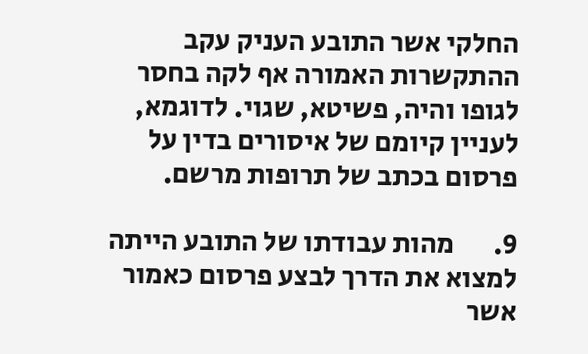החלקי אשר התובע העניק עקב ההתקשרות האמורה אף לקה בחסר לגופו והיה, פשיטא, שגוי. לדוגמא,  לעניין קיומם של איסורים בדין על פרסום בכתב של תרופות מרשם.

9.       מהות עבודתו של התובע הייתה למצוא את הדרך לבצע פרסום כאמור אשר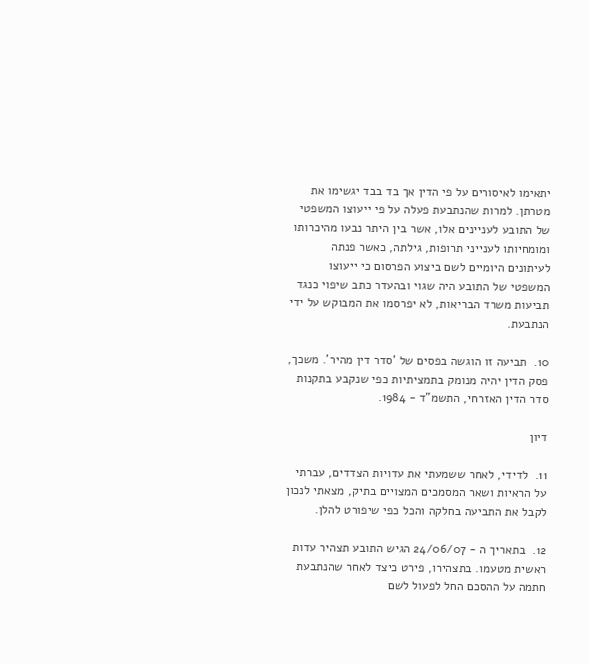יתאימו לאיסורים על פי הדין אך בד בבד יגשימו את מטרתן. למרות שהנתבעת פעלה על פי ייעוצו המשפטי של התובע לעניינים אלו, אשר בין היתר נבעו מהיכרותו ומומחיותו לענייני תרופות, גילתה, כאשר פנתה לעיתונים היומיים לשם ביצוע הפרסום כי ייעוצו המשפטי של התובע היה שגוי ובהעדר כתב שיפוי כנגד תביעות משרד הבריאות, לא יפרסמו את המבוקש על ידי הנתבעת.

10.  תביעה זו הוגשה בפסים של 'סדר דין מהיר'. משכך, פסק הדין יהיה מנומק בתמציתיות כפי שנקבע בתקנות סדר הדין האזרחי, התשמ"ד - 1984.

דיון

11.  לדידי, לאחר ששמעתי את עדויות הצדדים, עברתי על הראיות ושאר המסמכים המצויים בתיק, מצאתי לנכון לקבל את התביעה בחלקה והכל כפי שיפורט להלן.

12.  בתאריך ה - 24/06/07 הגיש התובע תצהיר עדות ראשית מטעמו. בתצהירו, פירט כיצד לאחר שהנתבעת חתמה על ההסכם החל לפעול לשם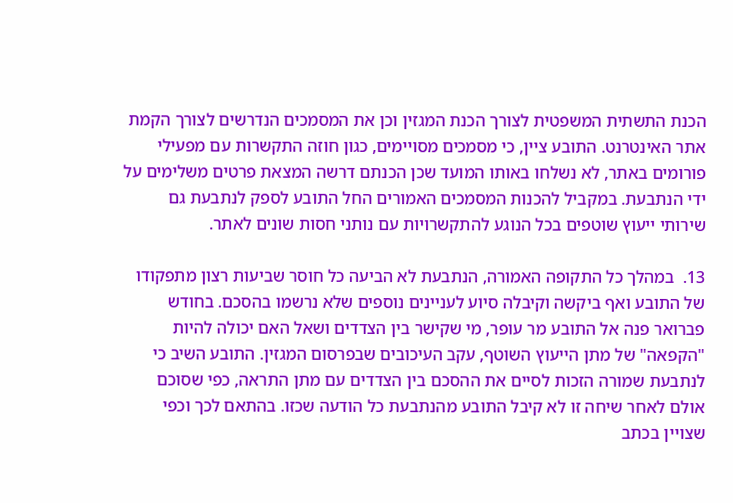הכנת התשתית המשפטית לצורך הכנת המגזין וכן את המסמכים הנדרשים לצורך הקמת אתר האינטרנט. התובע ציין, כי מסמכים מסויימים, כגון חוזה התקשרות עם מפעילי פורומים באתר, לא נשלחו באותו המועד שכן הכנתם דרשה המצאת פרטים משלימים על ידי הנתבעת. במקביל להכנות המסמכים האמורים החל התובע לספק לנתבעת גם שירותי ייעוץ שוטפים בכל הנוגע להתקשרויות עם נותני חסות שונים לאתר.

13.  במהלך כל התקופה האמורה, הנתבעת לא הביעה כל חוסר שביעות רצון מתפקודו של התובע ואף ביקשה וקיבלה סיוע לעניינים נוספים שלא נרשמו בהסכם. בחודש פברואר פנה אל התובע מר עופר, מי שקישר בין הצדדים ושאל האם יכולה להיות "הקפאה" של מתן הייעוץ השוטף, עקב העיכובים שבפרסום המגזין. התובע השיב כי לנתבעת שמורה הזכות לסיים את ההסכם בין הצדדים עם מתן התראה, כפי שסוכם אולם לאחר שיחה זו לא קיבל התובע מהנתבעת כל הודעה שכזו. בהתאם לכך וכפי שצויין בכתב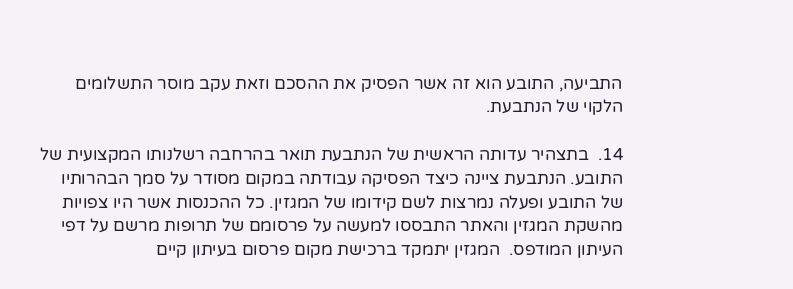התביעה, התובע הוא זה אשר הפסיק את ההסכם וזאת עקב מוסר התשלומים הלקוי של הנתבעת.

14.  בתצהיר עדותה הראשית של הנתבעת תואר בהרחבה רשלנותו המקצועית של התובע. הנתבעת ציינה כיצד הפסיקה עבודתה במקום מסודר על סמך הבהרותיו של התובע ופעלה נמרצות לשם קידומו של המגזין. כל ההכנסות אשר היו צפויות מהשקת המגזין והאתר התבססו למעשה על פרסומם של תרופות מרשם על דפי העיתון המודפס.  המגזין יתמקד ברכישת מקום פרסום בעיתון קיים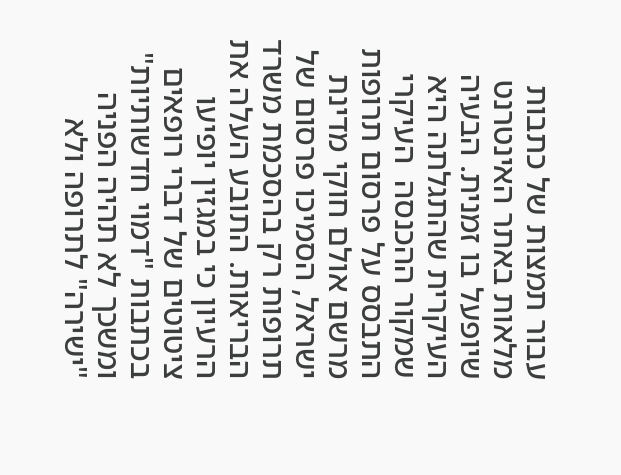עבור תמצות של כתבות מלאות באתר האינטרנט שיופעל בו זמנית. הבעיה העיקרית שהתגלתה היא שמקור ההכנסה  העיקרי התבסס על פרסום תרופות מרשם אולם חוקי מדינת ישראל, הסמיכו פרסום של תרופות רק בהסכמת משרד הבריאות. התובע העלה את הרעיון כי במגזין יופיעו ציטוטים של דברי רופאים בכתבות "דמוי חדשותיות" ומשכך לא תהיה הפניה "ישירה" לתרופה ולא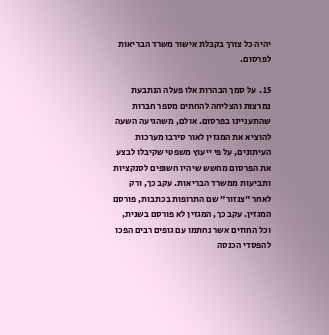יהיה כל צורך בקבלת אישור משרד הבריאות לפרסום.

15.  על סמך הבהרות אלו פעלה הנתבעת נמרצות והצליחה להחתים מספר חברות שהתעניינו בפרסום. אולם, משהגיעה השעה להוציא את המגזין לאור סירבו מערכות העיתונים, על פי ייעוץ משפטי שקיבלו לבצע את הפרסום מחשש שיהיו חשופים לסנקציות ותביעות ממשרד הבריאות. עקב כך, ורק לאחר "צנזור" שם התרופות בכתבות, פורסם המגזין. עקב כך, המגזין לא פורסם בשנית, וכל החוזים אשר נחתמו עם גופים רבים הפכו להפסדי הכנסה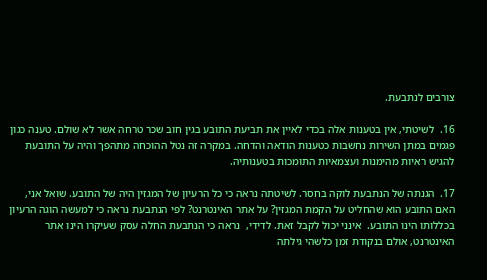צורבים לנתבעת.

16.  לשיטתי, אין בטענות אלה בכדי לאיין את תביעת התובע בגין חוב שכר טרחה אשר לא שולם. טענה כגון פגמים במתן השירות נחשבות כטענות הודאה והדחה. במקרה זה נטל ההוכחה מתהפך והיה על התובעת להגיש ראיות מהימנות ועצמאיות התומכות בטענותיה.

17.  הגנתה של הנתבעת לוקה בחסר. לשיטתה נראה כי כל הרעיון של המגזין היה של התובע. שואל אני, האם התובע הוא שהחליט על הקמת המגזין? על אתר האינטרנט? לפי הנתבעת נראה כי למעשה הוגה הרעיון בכללותו הינו התובע.  אינני יכול לקבל זאת. לדידי,  נראה כי הנתבעת החלה עסק שעיקרו הינו אתר האינטרנט, אולם בנקודת זמן כלשהי גילתה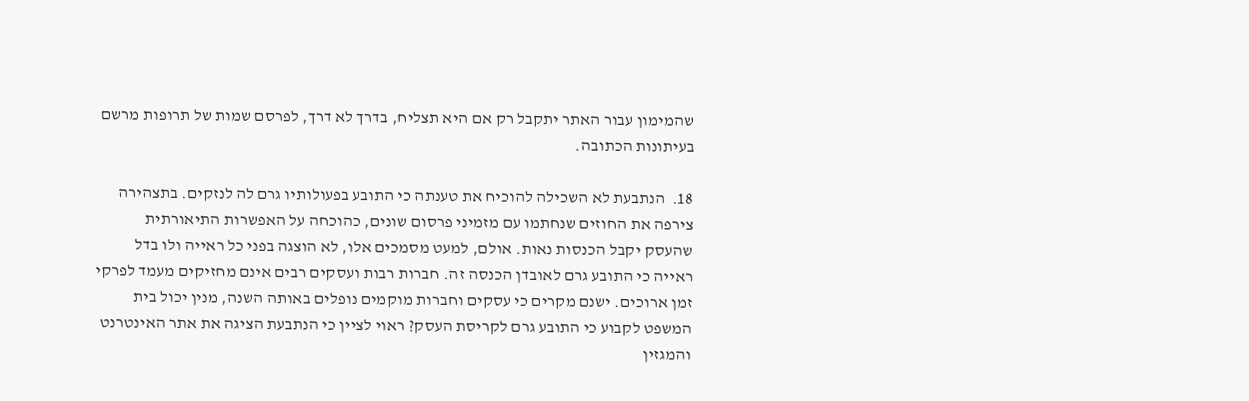שהמימון עבור האתר יתקבל רק אם היא תצליח, בדרך לא דרך, לפרסם שמות של תרופות מרשם בעיתונות הכתובה.

18.  הנתבעת לא השכילה להוכיח את טענתה כי התובע בפעולותיו גרם לה לנזקים. בתצהירה צירפה את החוזים שנחתמו עם מזמיני פרסום שונים, כהוכחה על האפשרות התיאורתית שהעסק יקבל הכנסות נאות. אולם, למעט מסמכים אלו, לא הוצגה בפני כל ראייה ולו בדל ראייה כי התובע גרם לאובדן הכנסה זה. חברות רבות ועסקים רבים אינם מחזיקים מעמד לפרקי זמן ארוכים. ישנם מקרים כי עסקים וחברות מוקמים נופלים באותה השנה, מנין יכול בית המשפט לקבוע כי התובע גרם לקריסת העסק? ראוי לציין כי הנתבעת הציגה את אתר האינטרנט והמגזין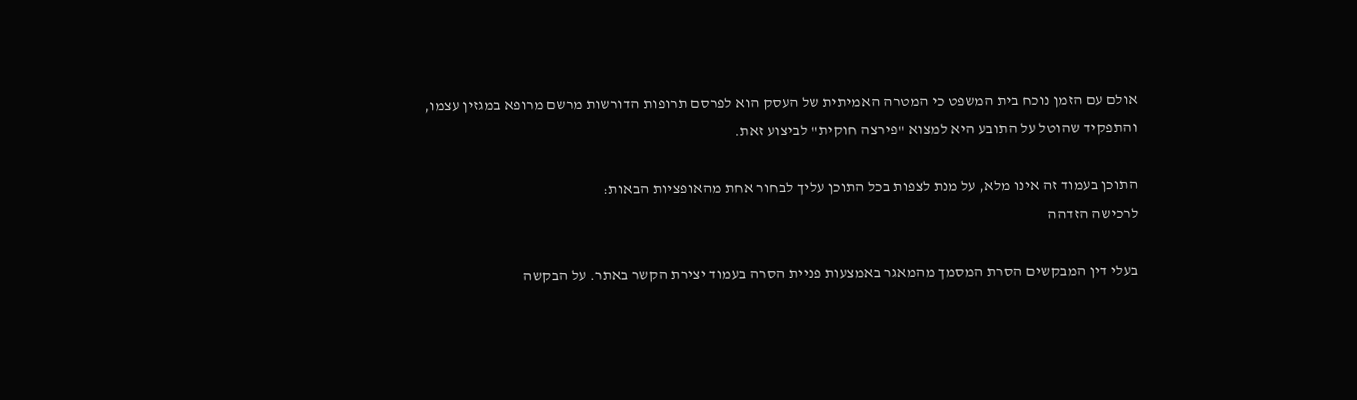אולם עם הזמן נוכח בית המשפט כי המטרה האמיתית של העסק הוא לפרסם תרופות הדורשות מרשם מרופא במגזין עצמו, והתפקיד שהוטל על התובע היא למצוא "פירצה חוקית" לביצוע זאת.

התוכן בעמוד זה אינו מלא, על מנת לצפות בכל התוכן עליך לבחור אחת מהאופציות הבאות:
לרכישה הזדהה

בעלי דין המבקשים הסרת המסמך מהמאגר באמצעות פניית הסרה בעמוד יצירת הקשר באתר. על הבקשה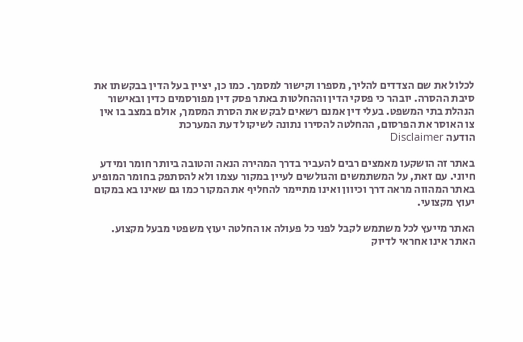לכלול את שם הצדדים להליך, מספרו וקישור למסמך. כמו כן, יציין בעל הדין בבקשתו את סיבת ההסרה. יובהר כי פסקי הדין וההחלטות באתר פסק דין מפורסמים כדין ובאישור הנהלת בתי המשפט. בעלי דין אמנם רשאים לבקש את הסרת המסמך, אולם במצב בו אין צו האוסר את הפרסום, ההחלטה להסירו נתונה לשיקול דעת המערכת
הודעה Disclaimer

באתר זה הושקעו מאמצים רבים להעביר בדרך המהירה הנאה והטובה ביותר חומר ומידע חיוני. עם זאת, על המשתמשים והגולשים לעיין במקור עצמו ולא להסתפק בחומר המופיע באתר המהווה מראה דרך וכיוון ואינו מתיימר להחליף את המקור כמו גם שאינו בא במקום יעוץ מקצועי.

האתר מייעץ לכל משתמש לקבל לפני כל פעולה או החלטה יעוץ משפטי מבעל מקצוע. האתר אינו אחראי לדיוק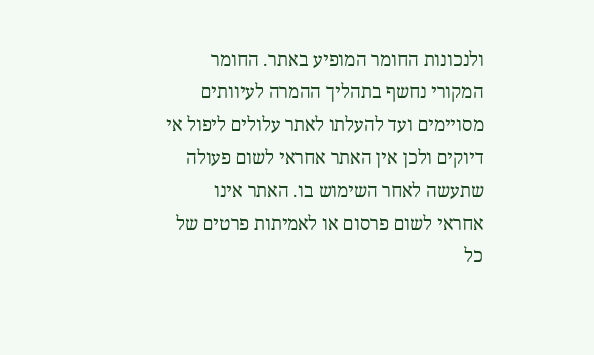ולנכונות החומר המופיע באתר. החומר המקורי נחשף בתהליך ההמרה לעיוותים מסויימים ועד להעלתו לאתר עלולים ליפול אי דיוקים ולכן אין האתר אחראי לשום פעולה שתעשה לאחר השימוש בו. האתר אינו אחראי לשום פרסום או לאמיתות פרטים של כל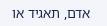אדם, תאגיד או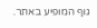גוף המופיע באתר.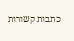כתבות קשורות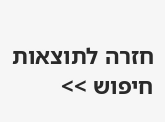חזרה לתוצאות חיפוש >>